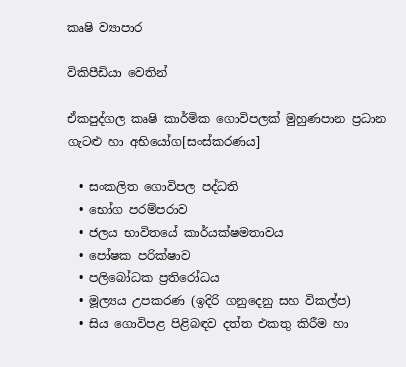කෘෂි ව්‍යාපාර

විකිපීඩියා වෙතින්

ඒකපුද්ගල කෘෂි කාර්මික ගොවිපලක් මුහුණපාන ප්‍රධාන ගැටළු හා අභියෝග[සංස්කරණය]

  • සංකලිත ගොවිපල පද්ධති
  • භෝග පරම්පරාව
  • ජලය භාවිතයේ කාර්යක්ෂමතාවය
  • පෝෂක පරික්ෂාව
  • පලිබෝධක ප්‍රතිරෝධය
  • මූල්‍යය උපකරණ (ඉදිරි ගනුදෙනු සහ විකල්ප)
  • සිය ගොවිපළ පිළිබඳව දත්ත එකතු කිරීම හා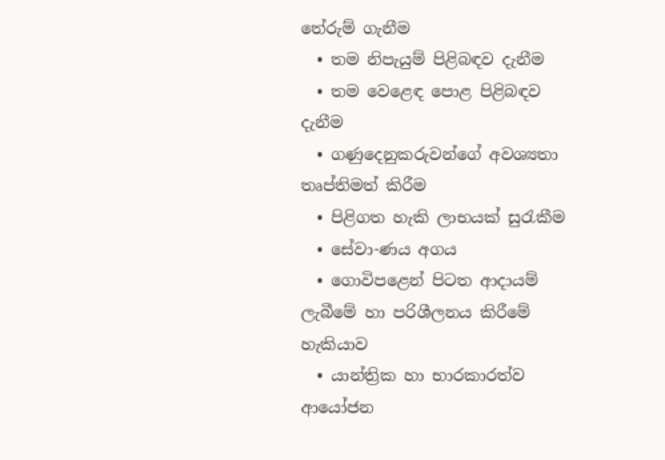තේරුම් ගැනීම
  • තම නිපැයුම් පිළිබඳව දැනීම
  • තම වෙළෙඳ පොළ පිළිබඳව දැනීම
  • ගණුදෙනුකරුවන්ගේ අවශ්‍යතා තෘප්තිමත් කිරීම
  • පිළිගත හැකි ලාභයක් සුරැකීම
  • සේවා-ණය අගය
  • ගොවිපළෙන් පිටත ආදායම් ලැබීමේ හා පරිශීලනය කිරීමේ හැකියාව
  • යාන්ත්‍රික හා භාරකාරත්ව ආයෝජන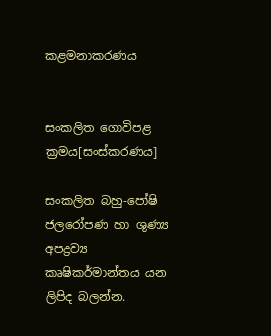කළමනාකරණය


සංකලිත ගොවිපළ ක්‍රමය[සංස්කරණය]

සංකලිත බහු-පෝෂි ජලරෝපණ හා ශුණ්‍ය අපද්‍රව්‍ය කෘෂිකර්මාන්තය යන ලිපිද බලන්න.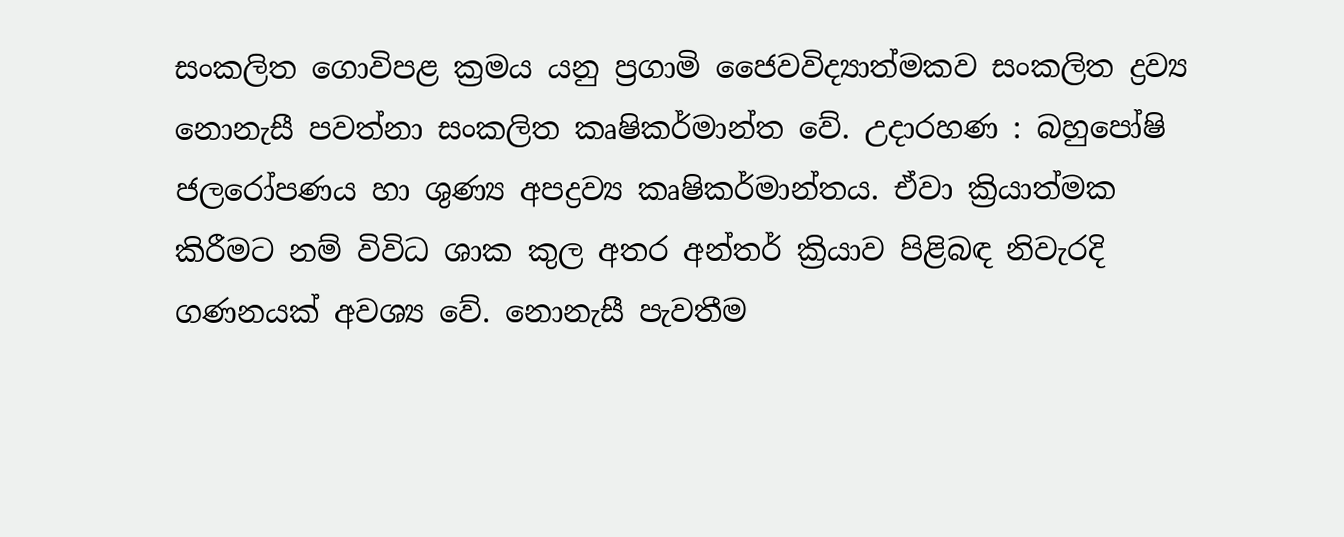සංකලිත ගොවිපළ ක්‍රමය යනු ප්‍රගාමි ජෛවවිද්‍යාත්මකව සංකලිත ද්‍රව්‍ය නොනැසී පවත්නා සංකලිත කෘෂිකර්මාන්ත වේ. උදාරහණ : බහුපෝෂි ජලරෝපණය හා ශුණ්‍ය අපද්‍රව්‍ය කෘෂිකර්මාන්තය. ඒවා ක්‍රියාත්මක කිරීමට නම් විවිධ ශාක කුල අතර අන්තර් ක්‍රියාව පිළිබඳ නිවැරදි ගණනයක් අවශ්‍ය වේ. නොනැසී පැවතීම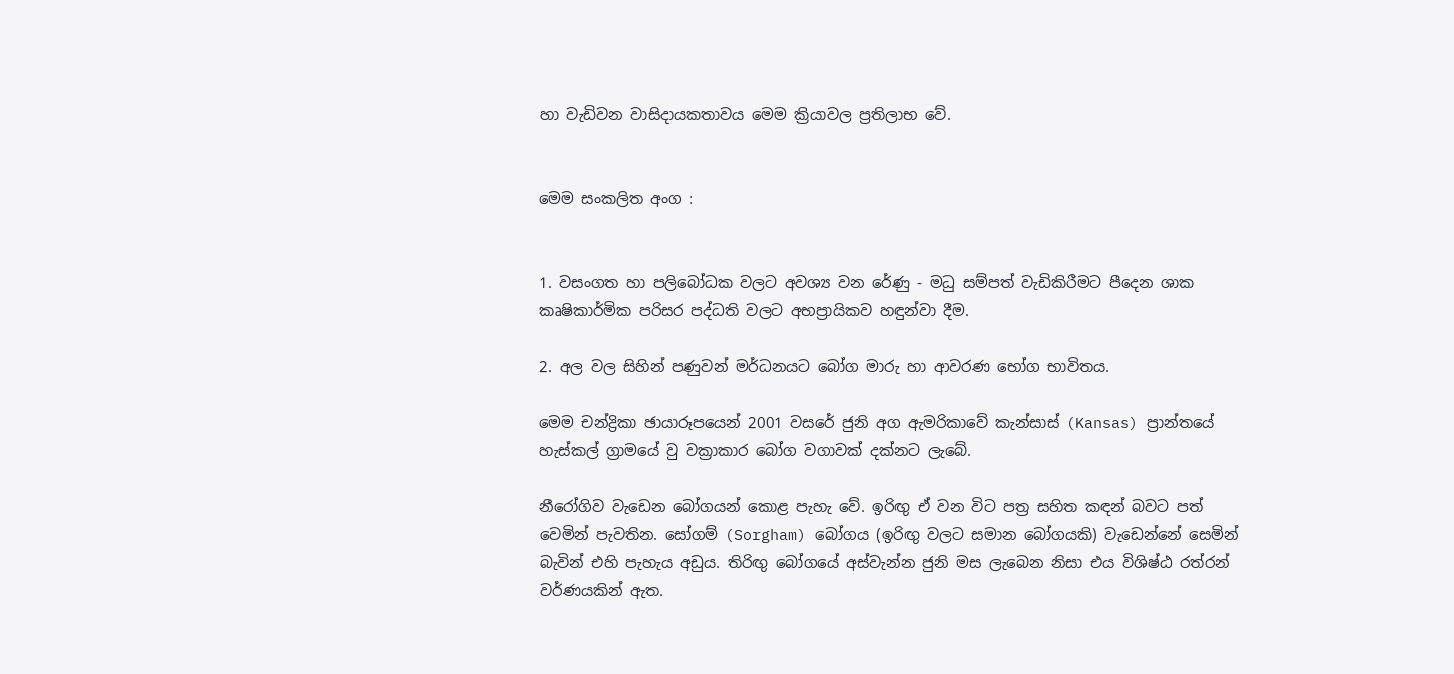හා වැඩිවන වාසිදායකතාවය මෙම ක්‍රියාවල ප්‍රතිලාභ වේ.


මෙම සංකලිත අංග :


1. වසංගත හා පලිබෝධක වලට අවශ්‍ය වන රේණු - මධු සම්පත් වැඩිකිරීමට පීදෙන ශාක කෘෂිකාර්මික පරිසර පද්ධති වලට අභප්‍රායිකව හඳුන්වා දීම.

2. අල වල සිහින් පණුවන් මර්ධනයට බෝග මාරු හා ආවරණ භෝග භාවිතය.

මෙම චන්ද්‍රිකා ඡායාරූපයෙන් 2001 වසරේ ජුනි අග ඇමරිකාවේ කැන්සාස් (Kansas) ප්‍රාන්තයේ හැස්කල් ග්‍රාමයේ වු වක්‍රාකාර බෝග වගාවක් දක්නට ලැබේ.

නීරෝගිව වැඩෙන බෝගයන් කොළ පැහැ වේ. ඉරිඟු ඒ වන විට පත්‍ර සහිත කඳන් බවට පත් වෙමින් පැවතින. සෝගම් (Sorgham) බෝගය (ඉරිඟු වලට සමාන බෝගයකි) වැඩෙන්නේ සෙමින් බැවින් එහි පැහැය අඩුය. තිරිඟු බෝගයේ අස්වැන්න ජුනි මස ලැබෙන නිසා එය විශිෂ්ඨ රත්රන් වර්ණයකින් ඇත.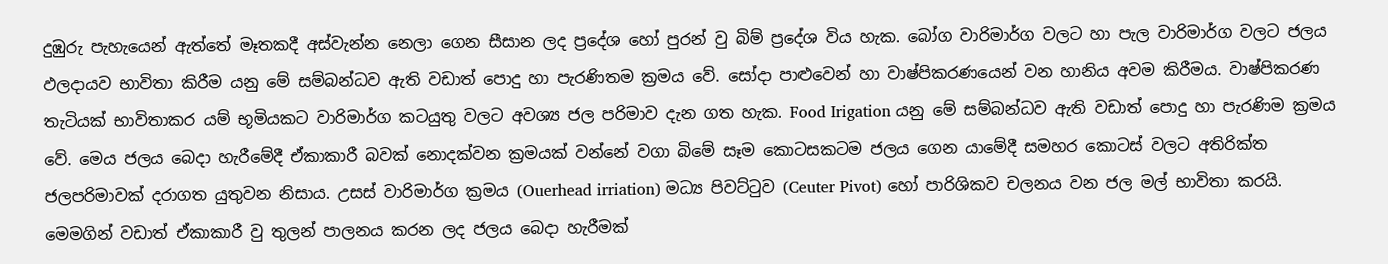දුඹුරු පැහැයෙන් ඇත්තේ මෑතකදී අස්වැන්න නෙලා ගෙන සීසාන ලද ප්‍රදේශ හෝ පුරන් වු බිම් ප්‍රදේශ විය හැක. බෝග වාරිමාර්ග වලට හා පැල වාරිමාර්ග වලට ජලය ඵලදායව භාවිතා කිරීම යනු මේ සම්බන්ධව ඇති වඩාත් පොදු හා පැරණිතම ක්‍රමය වේ. සෝදා පාළුවෙන් හා වාෂ්පිකරණයෙන් වන හානිය අවම කිරීමය. වාෂ්පිකරණ තැටියක් භාවිතාකර යම් භූමියකට වාරිමාර්ග කටයුතු වලට අවශ්‍ය ජල පරිමාව දැන ගත හැක. Food Irigation යනු මේ සම්බන්ධව ඇති වඩාත් පොදු හා පැරණිම ක්‍රමය වේ. මෙය ජලය බෙදා හැරීමේදී ඒකාකාරී බවක් නොදක්වන ක්‍රමයක් වන්නේ වගා බිමේ සෑම කොටසකටම ජලය ගෙන යාමේදී සමහර කොටස් වලට අතිරික්ත ජලපරිමාවක් දරාගත යුතුවන නිසාය. උසස් වාරිමාර්ග ක්‍රමය (Ouerhead irriation) මධ්‍ය පිවට්ටුව (Ceuter Pivot) හෝ පාරිශිකව චලනය වන ජල මල් භාවිතා කරයි. මෙමගින් වඩාත් ඒකාකාරී වු තුලන් පාලනය කරන ලද ජලය බෙදා හැරීමක්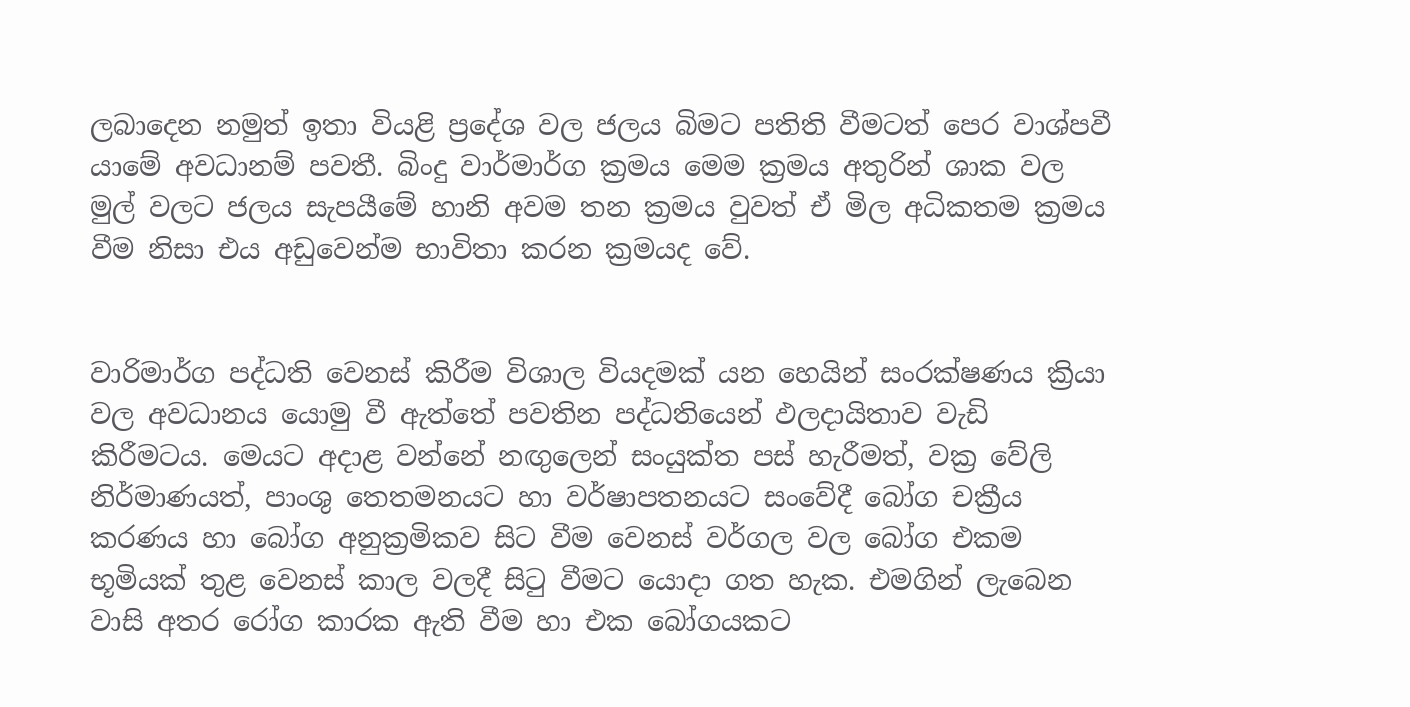ලබාදෙන නමුත් ඉතා වියළි ප්‍රදේශ වල ජලය බිමට පතිති වීමටත් පෙර වාශ්පවී යාමේ අවධානම් පවතී. බිංදු වාර්මාර්ග ක්‍රමය මෙම ක්‍රමය අතුරින් ශාක වල මුල් වලට ජලය සැපයීමේ හානි අවම තන ක්‍රමය වුවත් ඒ මිල අධිකතම ක්‍රමය වීම නිසා එය අඩුවෙන්ම භාවිතා කරන ක්‍රමයද වේ.


වාරිමාර්ග පද්ධති වෙනස් කිරීම විශාල ‍වියදමක් යන හෙයින් සංරක්ෂණය ක්‍රියා වල අවධානය යොමු වී ඇත්තේ පවතින පද්ධතියෙන් ඵලදායිතාව වැඩි කිරීමටය. මෙයට අදාළ වන්නේ නඟුලෙන් සංයුක්ත පස් හැරීමත්, වක්‍ර වේලි නිර්මාණයත්, පාංශු තෙතමනයට හා වර්ෂාපතනයට සංවේදී බෝග චක්‍රීය කරණය හා බෝග අනුක්‍රමිකව සිට වීම වෙනස් වර්ගල වල බෝග එකම භූමියක් තුළ වෙනස් කාල වලදී සිටු වීමට යොදා ගත හැක. එමගින් ලැබෙන වාසි අතර රෝග කාරක ඇති වීම හා එක බෝගයකට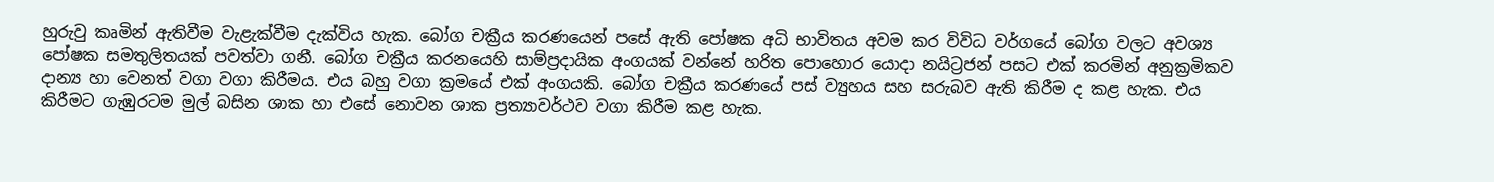හුරුවු කෘමින් ඇතිවීම වැළැක්වීම දැක්විය හැක. බෝග චක්‍රීය කරණයෙන් පසේ ඇති පෝෂක අධි භාවිතය අවම කර විවිධ වර්ගයේ බෝග වලට අවශ්‍ය පෝෂක සමතුලිතයක් පවත්වා ගනී. බෝග චක්‍රීය කරනයෙහි සාම්ප්‍රදායික අංගයක් වන්නේ හරිත පොහොර යොදා නයිට්‍රජන් පසට එක් කරමින් අනුක්‍රමිකව දාන්‍ය හා වෙනත් වගා වගා කිරීමය. එය බහු වගා ක්‍රමයේ එක් අංගයකි. බෝග චක්‍රීය කරණයේ පස් ව්‍යුහය සහ සරුබව ඇති කිරීම ද කළ හැක. එය කිරීමට ගැඹුරටම මුල් බසින ශාක හා එසේ නොවන ශාක ප්‍රත්‍යාවර්ථව වගා කිරීම කළ හැක.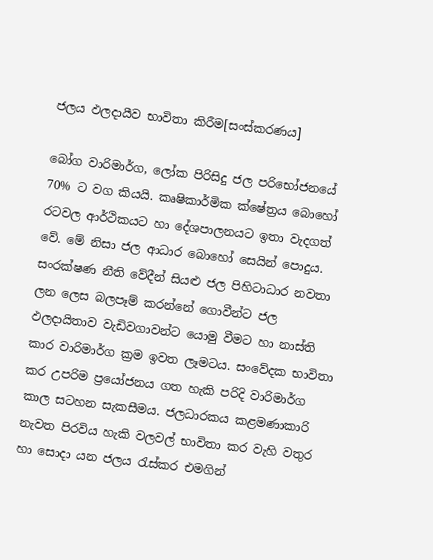ජලය ඵලදායීව භාවිතා කිරීම[සංස්කරණය]

බෝග වාරිමාර්ග, ලෝක පිරිසිදු ජල පරිභෝජනයේ 70% ට වග කියයි. කෘෂිකාර්මික ක්ෂේත්‍රය බොහෝ රටවල ආර්ථිකයට හා දේශපාලනයට ඉතා වැදගත් වේ. මේ නිසා ජල ආධාර බොහෝ සෙයින් පොදුය. සංරක්ෂණ නීති වේදීන් සියළු ජල පිහිටාධාර නවතා ලන ලෙස බලපෑම් කරන්නේ ගොවීන්ට ජල ඵලදායිතාව වැඩිවගාවන්ට යොමු වීමට හා නාස්ති කාර වාරිමාර්ග ක්‍රම ඉවත ලෑමටය. සංවේදක භාවිතා කර උපරිම ප්‍රයෝජනය ගත හැකි පරිදි වාරිමාර්ග කාල සටහන සැකසීමය. ජලධාරකය කළමණාකාරි නැවත පිරවිය හැකි වලවල් භාවිතා කර වැහි වතුර හා සොදා යන ජලය රැස්කර එමගින්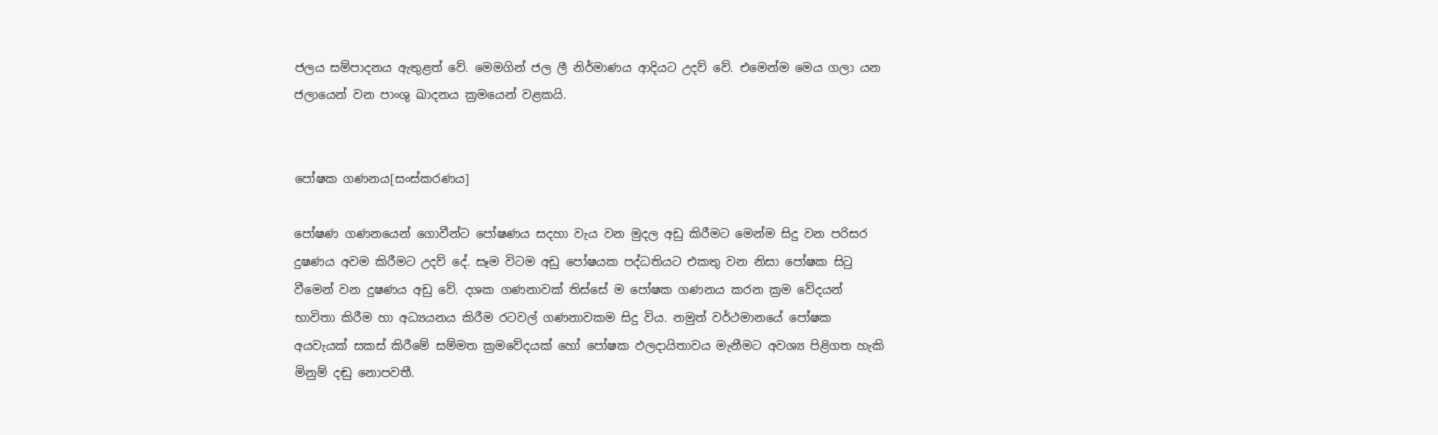ජලය සම්පාදනය ඇතුළත් වේ. මෙමගින් ජල ලී නිර්මාණය ආදියට උදව් වේ. එමෙන්ම මෙය ගලා යන ජලායෙන් වන පාංශු ඛාදනය ක්‍රමයෙන් වළකයි.


පෝෂක ගණනය[සංස්කරණය]

පෝෂණ ගණනයෙන් ගොවීන්ට පෝෂණය සදහා වැය වන මුදල අඩු කිරීමට මෙන්ම සිදු වන පරිසර දුෂණය අවම කිරීමට උදව් දේ. සෑම විටම අඩු පෝෂයක පද්ධතියට එකතු වන නිසා පෝෂක සිටු වීමෙන් වන දුෂණය අඩු වේ. දශක ගණනාවක් තිස්සේ ම පෝෂක ගණනය කරන ක්‍රම වේදයන් භාවිතා කිරීම හා අධ්‍යයනය කිරීම රටවල් ගණනාවකම සිදු විය. නමුත් වර්ථමානයේ පෝෂක අයවැයක් සකස් කිරීමේ සම්මත ක්‍රමවේදයක් හෝ පෝෂක ඵලදායිතාවය මැනීමට අවශ්‍ය පිළිගත හැකි මිනුම් දඬු නොපවතී.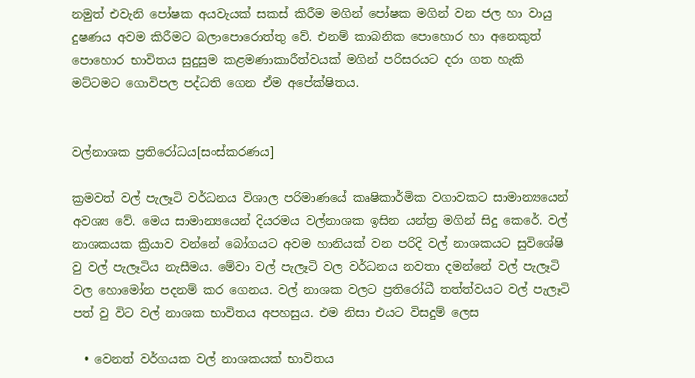නමුත් එවැනි පෝෂක අයවැයක් සකස් කිරීම මගින් පෝෂක මගින් වන ජල හා වායු දුෂණය අවම කිරීමට බලාපොරොත්තු වේ. එනම් කාබනික පොහොර හා අනෙකුත් පොහොර භාවිතය සුදුසුම කළමණාකාරීත්වයක් මගින් පරිසරයට දරා ගත හැකි මට්ටමට ගොවිපල පද්ධති ගෙන ඒම අපේක්ෂිතය.


වල්නාශක ප්‍රතිරෝධය[සංස්කරණය]

ක්‍රමවත් වල් පැලෑටි වර්ධනය විශාල පරිමාණයේ කෘෂිකාර්මික වගාවකට සාමාන්‍යයෙන් අවශ්‍ය වේ. මෙය සාමාන්‍යයෙන් දියරමය වල්නාශක ඉසින යන්ත්‍ර මගින් සිදු කෙරේ. වල් නාශකයක ක්‍රියාව වන්නේ බෝගයට අවම හානියක් වන පරිදි වල් නාශකයට සුවිශේෂි වු වල් පැලෑටිය නැසීමය. මේවා වල් පැලෑටි වල වර්ධනය නවතා දමන්නේ වල් පැලෑටි වල හොමෝන පදනම් කර ගෙනය. වල් නාශක වලට ප්‍රතිරෝධී තත්ත්වයට වල් පැලෑටි පත් වු විට වල් නාශක භාවිතය අපහසුය. එම නිසා එයට විසදුම් ලෙස

  • වෙනත් වර්ගයක වල් නාශකයක් භාවිතය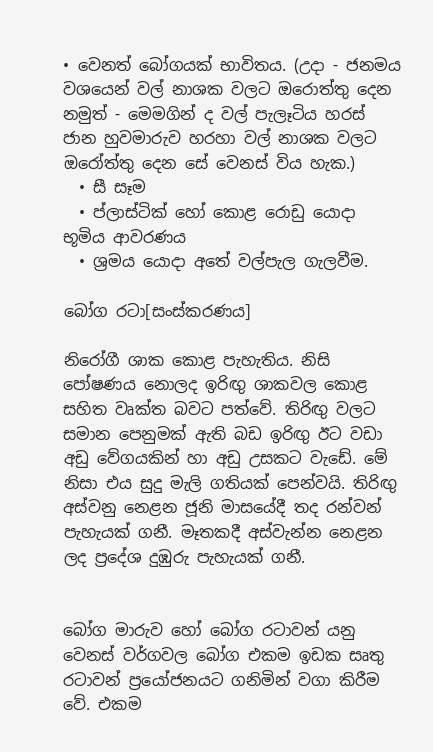• වෙනත් බෝගයක් භාවිතය. (උදා - ජනමය වශයෙන් වල් නාශක වලට ඔරොත්තු දෙන නමුත් - මෙමගින් ද වල් පැලෑටිය හරස් ජාන හුවමාරුව හරහා වල් නාශක වලට ඔරෝත්තු දෙන සේ වෙනස් විය හැක.)
  • සී සෑම
  • ප්ලාස්ටික් හෝ කොළ රොඩු යොදා භූමිය ආවරණය
  • ශ්‍රමය යොදා අතේ වල්පැල ගැලවීම.

බෝග රටා[සංස්කරණය]

නිරෝගී ශාක කොළ පැහැතිය. නිසි පෝෂණය නොලද ඉරිඟු ශාකවල කොළ සහිත වෘක්ත බවට පත්වේ. තිරිඟු වලට සමාන පෙනුමක් ඇති බඩ ඉරිඟු ඊට වඩා අඩු වේගයකින් හා අඩු උසකට වැඩේ. මේ නිසා එය සුදු මැලි ගතියක් පෙන්වයි. තිරිඟු අස්වනු නෙළන ජූනි මාසයේදී තද රන්වන් පැහැයක් ගනී. මෑතකදී අස්වැන්න නෙළන ලද ප්‍රදේශ දුඹුරු පැහැයක් ගනී.


බෝග මාරුව හෝ බෝග රටාවන් යනු වෙනස් වර්ගවල බෝග එකම ඉඩක සෘතු රටාවන් ප්‍රයෝජනයට ගනිමින් වගා කිරීම වේ. එකම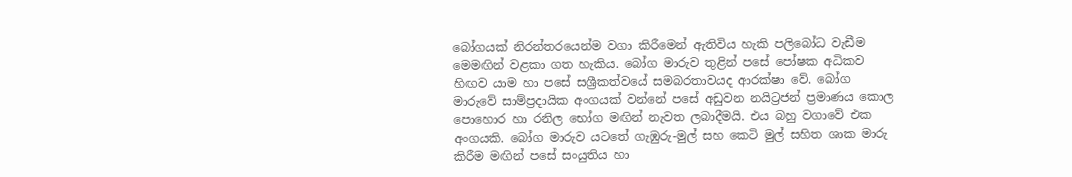බෝගයක් නිරන්ත‍රයෙන්ම වගා කිරීමෙන් ඇතිවිය හැකි පලිබෝධ වැඩීම මෙමඟින් වළකා ගත හැකිය. බෝග මාරුව තුළින් පසේ පෝෂක අධිකව හිඟව යාම හා පසේ සශ්‍රීකත්වයේ සමබරතාවයද ආරක්ෂා වේ. බෝග මාරුවේ සාම්ප්‍රදායික අංගයක් වන්නේ පසේ අඩුවන නයිට්‍රජන් ප්‍රමාණය කොල පො‍හොර හා රනිල භෝග මඟින් නැවත ලබාදීමයි. එය බහු වගාවේ එක අංගයකි. බෝග මාරුව යටතේ ගැඹුරු-මුල් සහ කෙටි මුල් සහිත ශාක මාරු කිරීම මඟින් පසේ සංයුතිය හා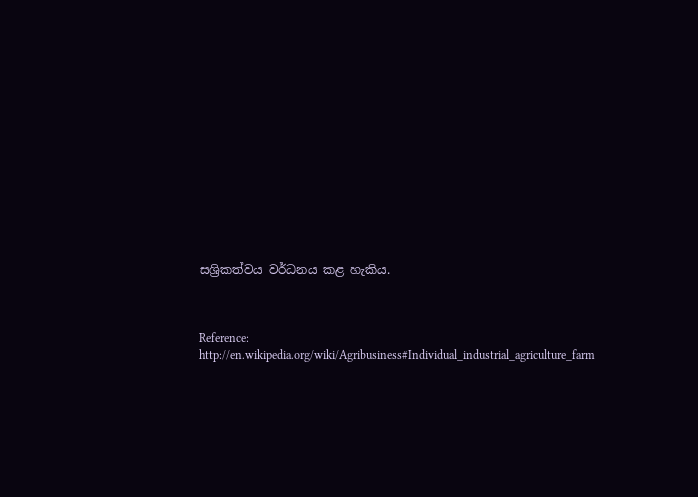සශ්‍රිකත්වය වර්ධනය කළ හැකිය.



Reference: http://en.wikipedia.org/wiki/Agribusiness#Individual_industrial_agriculture_farm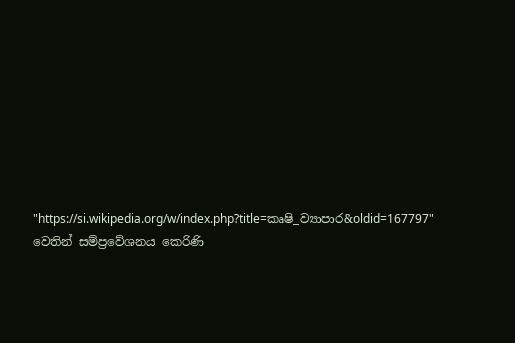"https://si.wikipedia.org/w/index.php?title=කෘෂි_ව්‍යාපාර&oldid=167797" වෙතින් සම්ප්‍රවේශනය කෙරිණි